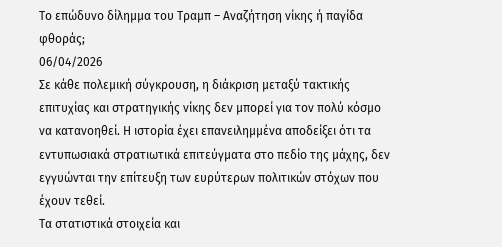Το επώδυνο δίλημμα του Τραμπ – Αναζήτηση νίκης ή παγίδα φθοράς;
06/04/2026
Σε κάθε πολεμική σύγκρουση, η διάκριση μεταξύ τακτικής επιτυχίας και στρατηγικής νίκης δεν μπορεί για τον πολύ κόσμο να κατανοηθεί. Η ιστορία έχει επανειλημμένα αποδείξει ότι τα εντυπωσιακά στρατιωτικά επιτεύγματα στο πεδίο της μάχης, δεν εγγυώνται την επίτευξη των ευρύτερων πολιτικών στόχων που έχουν τεθεί.
Τα στατιστικά στοιχεία και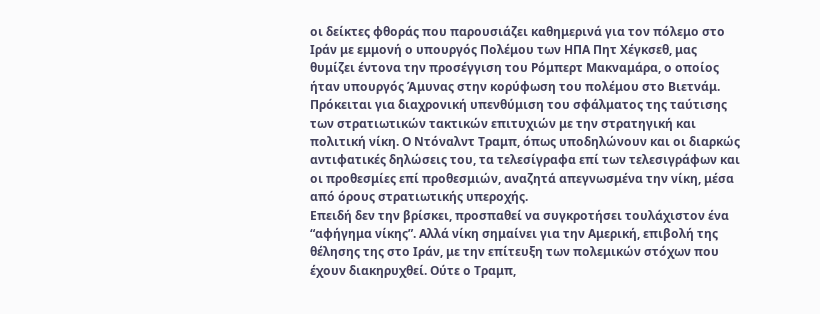οι δείκτες φθοράς που παρουσιάζει καθημερινά για τον πόλεμο στο Ιράν με εμμονή ο υπουργός Πολέμου των ΗΠΑ Πητ Χέγκσεθ, μας θυμίζει έντονα την προσέγγιση του Ρόμπερτ Μακναμάρα, ο οποίος ήταν υπουργός Άμυνας στην κορύφωση του πολέμου στο Βιετνάμ. Πρόκειται για διαχρονική υπενθύμιση του σφάλματος της ταύτισης των στρατιωτικών τακτικών επιτυχιών με την στρατηγική και πολιτική νίκη. Ο Ντόναλντ Τραμπ, όπως υποδηλώνουν και οι διαρκώς αντιφατικές δηλώσεις του, τα τελεσίγραφα επί των τελεσιγράφων και οι προθεσμίες επί προθεσμιών, αναζητά απεγνωσμένα την νίκη, μέσα από όρους στρατιωτικής υπεροχής.
Επειδή δεν την βρίσκει, προσπαθεί να συγκροτήσει τουλάχιστον ένα “αφήγημα νίκης”. Αλλά νίκη σημαίνει για την Αμερική, επιβολή της θέλησης της στο Ιράν, με την επίτευξη των πολεμικών στόχων που έχουν διακηρυχθεί. Ούτε ο Τραμπ,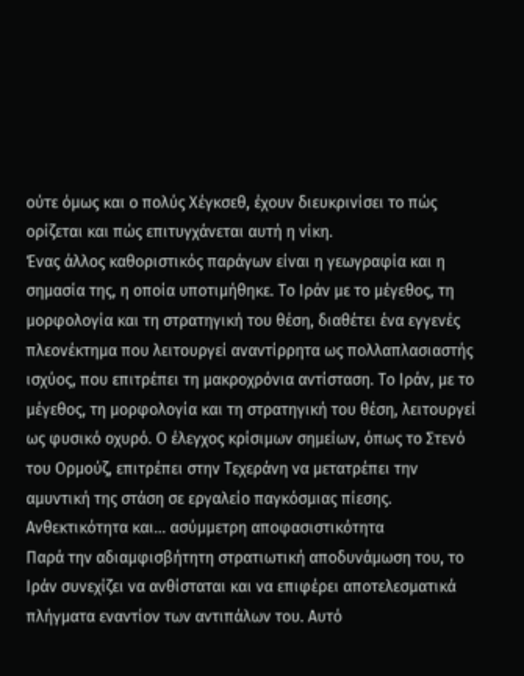ούτε όμως και ο πολύς Χέγκσεθ, έχουν διευκρινίσει το πώς ορίζεται και πώς επιτυγχάνεται αυτή η νίκη.
Ένας άλλος καθοριστικός παράγων είναι η γεωγραφία και η σημασία της, η οποία υποτιμήθηκε. Το Ιράν με το μέγεθος, τη μορφολογία και τη στρατηγική του θέση, διαθέτει ένα εγγενές πλεονέκτημα που λειτουργεί αναντίρρητα ως πολλαπλασιαστής ισχύος, που επιτρέπει τη μακροχρόνια αντίσταση. Το Ιράν, με το μέγεθος, τη μορφολογία και τη στρατηγική του θέση, λειτουργεί ως φυσικό οχυρό. Ο έλεγχος κρίσιμων σημείων, όπως το Στενό του Ορμούζ, επιτρέπει στην Τεχεράνη να μετατρέπει την αμυντική της στάση σε εργαλείο παγκόσμιας πίεσης.
Ανθεκτικότητα και… ασύμμετρη αποφασιστικότητα
Παρά την αδιαμφισβήτητη στρατιωτική αποδυνάμωση του, το Ιράν συνεχίζει να ανθίσταται και να επιφέρει αποτελεσματικά πλήγματα εναντίον των αντιπάλων του. Αυτό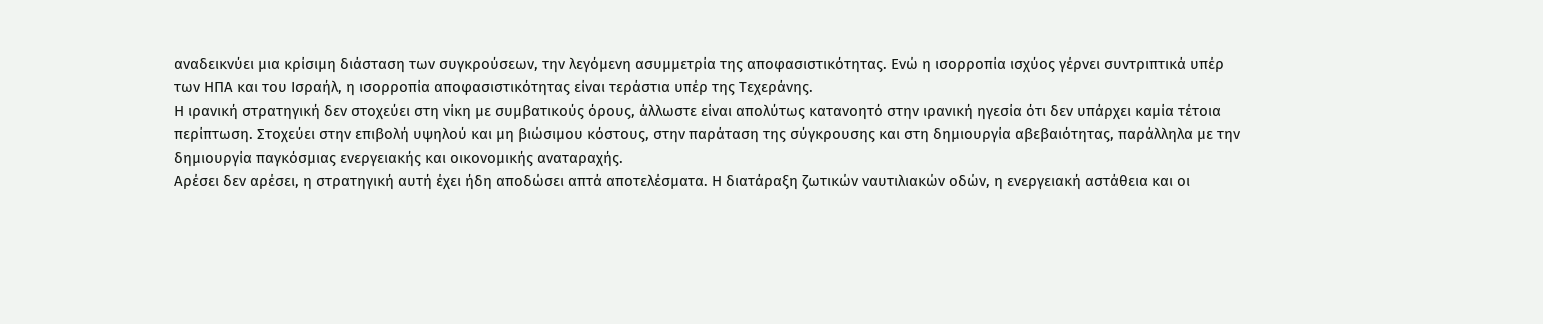αναδεικνύει μια κρίσιμη διάσταση των συγκρούσεων, την λεγόμενη ασυμμετρία της αποφασιστικότητας. Ενώ η ισορροπία ισχύος γέρνει συντριπτικά υπέρ των ΗΠΑ και του Ισραήλ, η ισορροπία αποφασιστικότητας είναι τεράστια υπέρ της Τεχεράνης.
Η ιρανική στρατηγική δεν στοχεύει στη νίκη με συμβατικούς όρους, άλλωστε είναι απολύτως κατανοητό στην ιρανική ηγεσία ότι δεν υπάρχει καμία τέτοια περίπτωση. Στοχεύει στην επιβολή υψηλού και μη βιώσιμου κόστους, στην παράταση της σύγκρουσης και στη δημιουργία αβεβαιότητας, παράλληλα με την δημιουργία παγκόσμιας ενεργειακής και οικονομικής αναταραχής.
Αρέσει δεν αρέσει, η στρατηγική αυτή έχει ήδη αποδώσει απτά αποτελέσματα. Η διατάραξη ζωτικών ναυτιλιακών οδών, η ενεργειακή αστάθεια και οι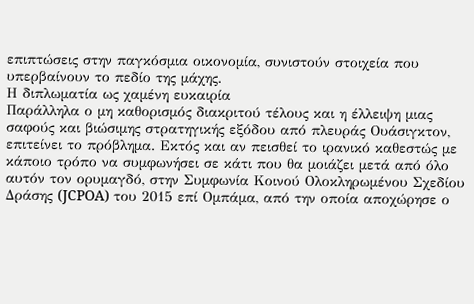επιπτώσεις στην παγκόσμια οικονομία, συνιστούν στοιχεία που υπερβαίνουν το πεδίο της μάχης.
Η διπλωματία ως χαμένη ευκαιρία
Παράλληλα ο μη καθορισμός διακριτού τέλους και η έλλειψη μιας σαφούς και βιώσιμης στρατηγικής εξόδου από πλευράς Ουάσιγκτον, επιτείνει το πρόβλημα. Εκτός και αν πεισθεί το ιρανικό καθεστώς με κάποιο τρόπο να συμφωνήσει σε κάτι που θα μοιάζει μετά από όλο αυτόν τον ορυμαγδό, στην Συμφωνία Κοινού Ολοκληρωμένου Σχεδίου Δράσης (JCPOA) του 2015 επί Ομπάμα, από την οποία αποχώρησε ο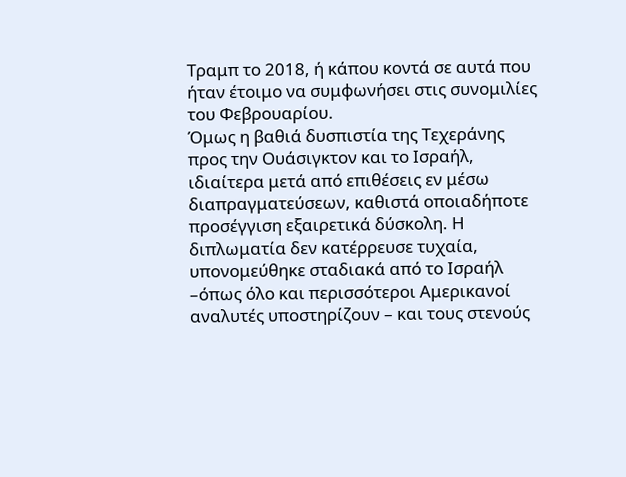Τραμπ το 2018, ή κάπου κοντά σε αυτά που ήταν έτοιμο να συμφωνήσει στις συνομιλίες του Φεβρουαρίου.
Όμως η βαθιά δυσπιστία της Τεχεράνης προς την Ουάσιγκτον και το Ισραήλ, ιδιαίτερα μετά από επιθέσεις εν μέσω διαπραγματεύσεων, καθιστά οποιαδήποτε προσέγγιση εξαιρετικά δύσκολη. Η διπλωματία δεν κατέρρευσε τυχαία, υπονομεύθηκε σταδιακά από το Ισραήλ –όπως όλο και περισσότεροι Αμερικανοί αναλυτές υποστηρίζουν – και τους στενούς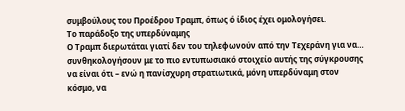συμβούλους του Προέδρου Τραμπ, όπως ό ίδιος έχει ομολογήσει.
Το παράδοξο της υπερδύναμης
Ο Τραμπ διερωτάται γιατί δεν του τηλεφωνούν από την Τεχεράνη για να… συνθηκολογήσουν με το πιο εντυπωσιακό στοιχείο αυτής της σύγκρουσης να είναι ότι – ενώ η πανίσχυρη στρατιωτικά, μόνη υπερδύναμη στον κόσμο, να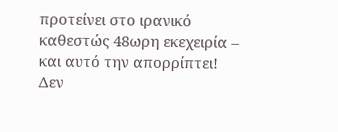προτείνει στο ιρανικό καθεστώς 48ωρη εκεχειρία – και αυτό την απορρίπτει! Δεν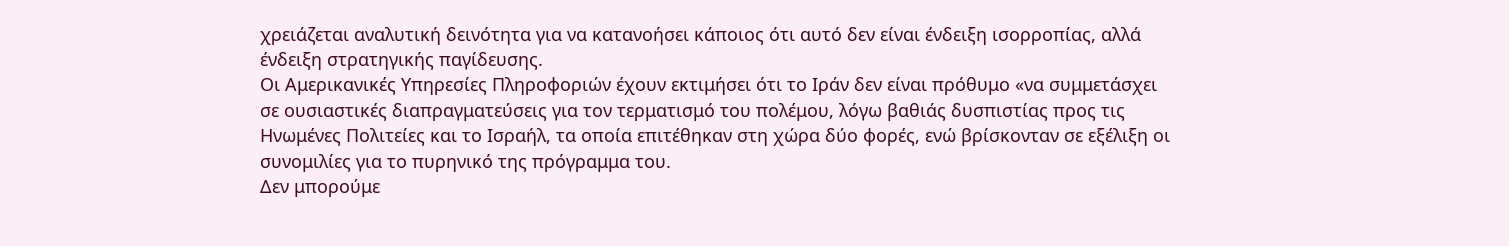χρειάζεται αναλυτική δεινότητα για να κατανοήσει κάποιος ότι αυτό δεν είναι ένδειξη ισορροπίας, αλλά ένδειξη στρατηγικής παγίδευσης.
Οι Αμερικανικές Υπηρεσίες Πληροφοριών έχουν εκτιμήσει ότι το Ιράν δεν είναι πρόθυμο «να συμμετάσχει σε ουσιαστικές διαπραγματεύσεις για τον τερματισμό του πολέμου, λόγω βαθιάς δυσπιστίας προς τις Ηνωμένες Πολιτείες και το Ισραήλ, τα οποία επιτέθηκαν στη χώρα δύο φορές, ενώ βρίσκονταν σε εξέλιξη οι συνομιλίες για το πυρηνικό της πρόγραμμα του.
Δεν μπορούμε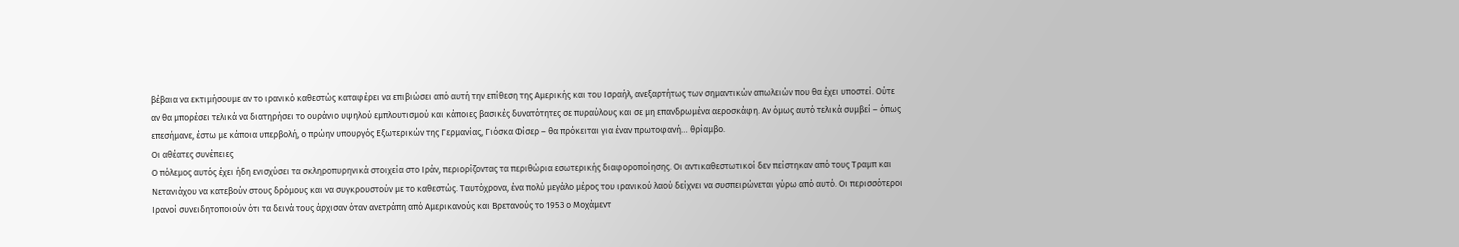βέβαια να εκτιμήσουμε αν το ιρανικό καθεστώς καταφέρει να επιβιώσει από αυτή την επίθεση της Αμερικής και του Ισραήλ, ανεξαρτήτως των σημαντικών απωλειών που θα έχει υποστεί. Ούτε αν θα μπορέσει τελικά να διατηρήσει το ουράνιο υψηλού εμπλουτισμού και κάποιες βασικές δυνατότητες σε πυραύλους και σε μη επανδρωμένα αεροσκάφη. Αν όμως αυτό τελικά συμβεί – όπως επεσήμανε, έστω με κάποια υπερβολή, ο πρώην υπουργός Εξωτερικών της Γερμανίας, Γιόσκα Φίσερ – θα πρόκειται για έναν πρωτοφανή… θρίαμβο.
Οι αθέατες συνέπειες
Ο πόλεμος αυτός έχει ήδη ενισχύσει τα σκληροπυρηνικά στοιχεία στο Ιράν, περιορίζοντας τα περιθώρια εσωτερικής διαφοροποίησης. Οι αντικαθεστωτικοί δεν πείστηκαν από τους Τραμπ και Νετανιάχου να κατεβούν στους δρόμους και να συγκρουστούν με το καθεστώς. Ταυτόχρονα, ένα πολύ μεγάλο μέρος του ιρανικού λαού δείχνει να συσπειρώνεται γύρω από αυτό. Οι περισσότεροι Ιρανοί συνειδητοποιούν ότι τα δεινά τους άρχισαν όταν ανετράπη από Αμερικανούς και Βρετανούς το 1953 ο Μοχάμεντ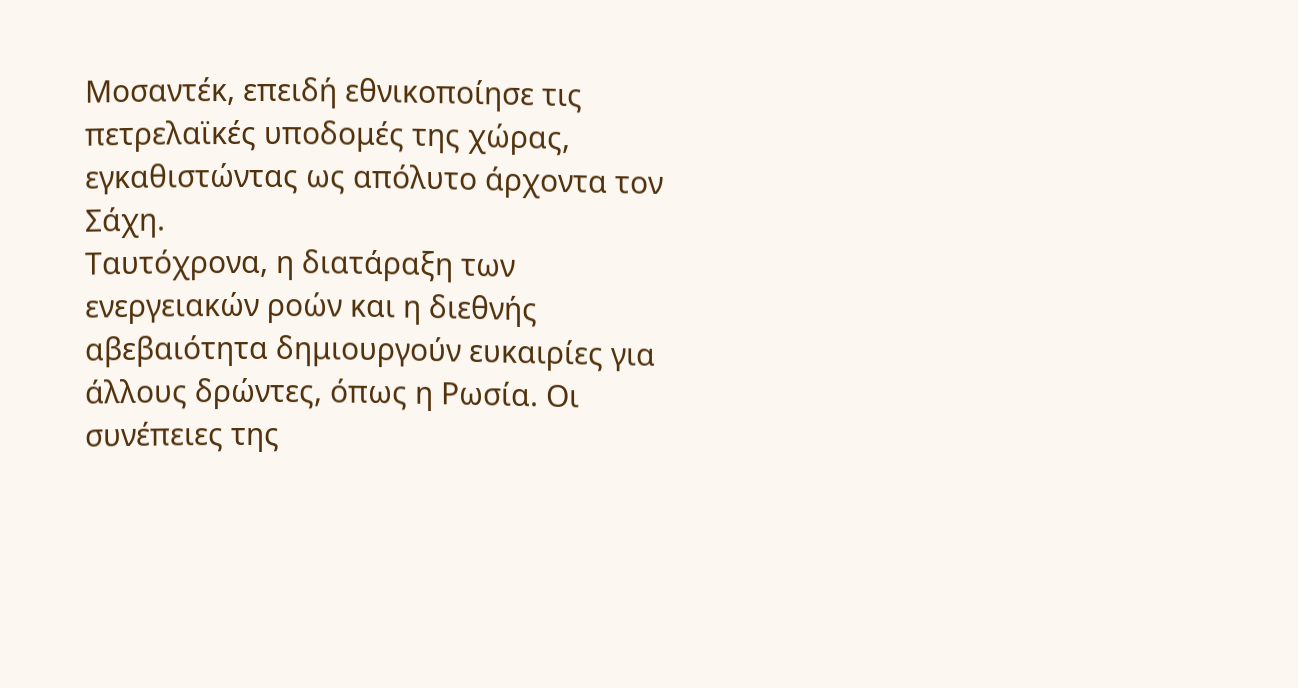Μοσαντέκ, επειδή εθνικοποίησε τις πετρελαϊκές υποδομές της χώρας, εγκαθιστώντας ως απόλυτο άρχοντα τον Σάχη.
Ταυτόχρονα, η διατάραξη των ενεργειακών ροών και η διεθνής αβεβαιότητα δημιουργούν ευκαιρίες για άλλους δρώντες, όπως η Ρωσία. Οι συνέπειες της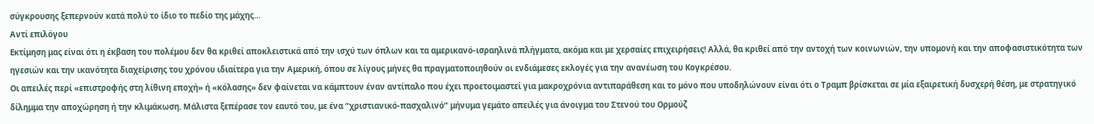σύγκρουσης ξεπερνούν κατά πολύ το ίδιο το πεδίο της μάχης…
Αντί επιλόγου
Εκτίμηση μας είναι ότι η έκβαση του πολέμου δεν θα κριθεί αποκλειστικά από την ισχύ των όπλων και τα αμερικανό-ισραηλινά πλήγματα, ακόμα και με χερσαίες επιχειρήσεις! Αλλά, θα κριθεί από την αντοχή των κοινωνιών, την υπομονή και την αποφασιστικότητα των ηγεσιών και την ικανότητα διαχείρισης του χρόνου ιδιαίτερα για την Αμερική, όπου σε λίγους μήνες θα πραγματοποιηθούν οι ενδιάμεσες εκλογές για την ανανέωση του Κογκρέσου.
Οι απειλές περί «επιστροφής στη λίθινη εποχή» ή «κόλασης» δεν φαίνεται να κάμπτουν έναν αντίπαλο που έχει προετοιμαστεί για μακροχρόνια αντιπαράθεση και το μόνο που υποδηλώνουν είναι ότι ο Τραμπ βρίσκεται σε μία εξαιρετική δυσχερή θέση, με στρατηγικό δίλημμα την αποχώρηση ή την κλιμάκωση. Μάλιστα ξεπέρασε τον εαυτό του, με ένα “χριστιανικό-πασχαλινό” μήνυμα γεμάτο απειλές για άνοιγμα του Στενού του Ορμούζ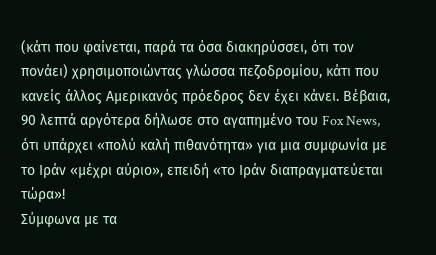(κάτι που φαίνεται, παρά τα όσα διακηρύσσει, ότι τον πονάει) χρησιμοποιώντας γλώσσα πεζοδρομίου, κάτι που κανείς άλλος Αμερικανός πρόεδρος δεν έχει κάνει. Βέβαια, 90 λεπτά αργότερα δήλωσε στο αγαπημένο του Fox News, ότι υπάρχει «πολύ καλή πιθανότητα» για μια συμφωνία με το Ιράν «μέχρι αύριο», επειδή «το Ιράν διαπραγματεύεται τώρα»!
Σύμφωνα με τα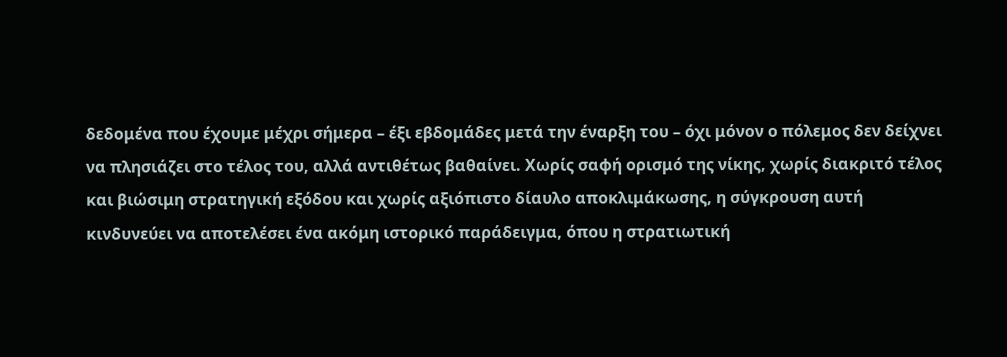δεδομένα που έχουμε μέχρι σήμερα – έξι εβδομάδες μετά την έναρξη του – όχι μόνον ο πόλεμος δεν δείχνει να πλησιάζει στο τέλος του, αλλά αντιθέτως βαθαίνει. Χωρίς σαφή ορισμό της νίκης, χωρίς διακριτό τέλος και βιώσιμη στρατηγική εξόδου και χωρίς αξιόπιστο δίαυλο αποκλιμάκωσης, η σύγκρουση αυτή κινδυνεύει να αποτελέσει ένα ακόμη ιστορικό παράδειγμα, όπου η στρατιωτική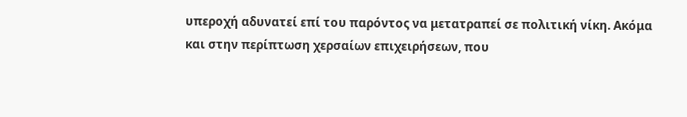υπεροχή αδυνατεί επί του παρόντος να μετατραπεί σε πολιτική νίκη. Ακόμα και στην περίπτωση χερσαίων επιχειρήσεων, που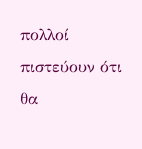πολλοί πιστεύουν ότι θα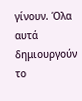γίνουν. Όλα αυτά δημιουργούν το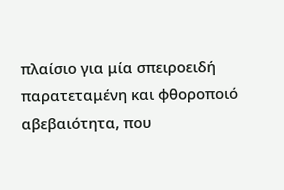πλαίσιο για μία σπειροειδή παρατεταμένη και φθοροποιό αβεβαιότητα, που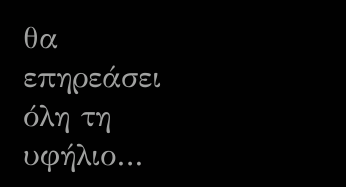θα επηρεάσει όλη τη υφήλιο…